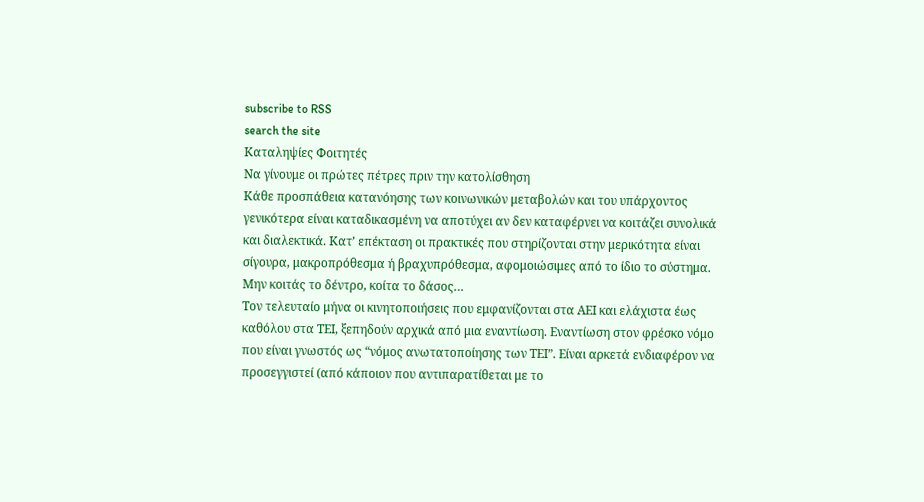subscribe to RSS
search the site
Καταληψίες Φοιτητές
Να γίνουμε οι πρώτες πέτρες πριν την κατολίσθηση
Κάθε προσπάθεια κατανόησης των κοινωνικών μεταβολών και του υπάρχοντος γενικότερα είναι καταδικασμένη να αποτύχει αν δεν καταφέρνει να κοιτάζει συνολικά και διαλεκτικά. Κατ’ επέκταση οι πρακτικές που στηρίζονται στην μερικότητα είναι σίγουρα, μακροπρόθεσμα ή βραχυπρόθεσμα, αφομοιώσιμες από το ίδιο το σύστημα.
Μην κοιτάς το δέντρο, κοίτα το δάσος…
Τον τελευταίο μήνα οι κινητοποιήσεις που εμφανίζονται στα ΑΕΙ και ελάχιστα έως καθόλου στα ΤΕΙ, ξεπηδούν αρχικά από μια εναντίωση. Εναντίωση στον φρέσκο νόμο που είναι γνωστός ως “νόμος ανωτατοποίησης των ΤΕΙ”. Είναι αρκετά ενδιαφέρον να προσεγγιστεί (από κάποιον που αντιπαρατίθεται με το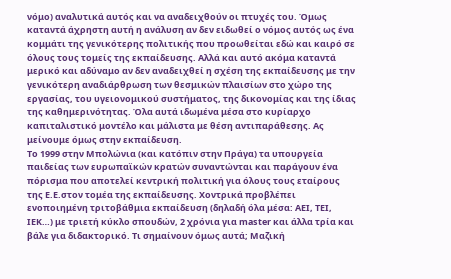νόμο) αναλυτικά αυτός και να αναδειχθούν οι πτυχές του. Όμως καταντά άχρηστη αυτή η ανάλυση αν δεν ειδωθεί ο νόμος αυτός ως ένα κομμάτι της γενικότερης πολιτικής που προωθείται εδώ και καιρό σε όλους τους τομείς της εκπαίδευσης. Αλλά και αυτό ακόμα καταντά μερικό και αδύναμο αν δεν αναδειχθεί η σχέση της εκπαίδευσης με την γενικότερη αναδιάρθρωση των θεσμικών πλαισίων στο χώρο της εργασίας, του υγειονομικού συστήματος, της δικονομίας και της ίδιας της καθημερινότητας. Όλα αυτά ιδωμένα μέσα στο κυρίαρχο καπιταλιστικό μοντέλο και μάλιστα με θέση αντιπαράθεσης. Ας μείνουμε όμως στην εκπαίδευση.
Το 1999 στην Μπολώνια (και κατόπιν στην Πράγα) τα υπουργεία παιδείας των ευρωπαϊκών κρατών συναντώνται και παράγουν ένα πόρισμα που αποτελεί κεντρική πολιτική για όλους τους εταίρους της Ε.Ε.στον τομέα της εκπαίδευσης. Χοντρικά προβλέπει ενοποιημένη τριτοβάθμια εκπαίδευση (δηλαδή όλα μέσα: ΑΕΙ, ΤΕΙ, ΙΕΚ…) με τριετή κύκλο σπουδών, 2 χρόνια για master και άλλα τρία και βάλε για διδακτορικό. Τι σημαίνουν όμως αυτά; Μαζική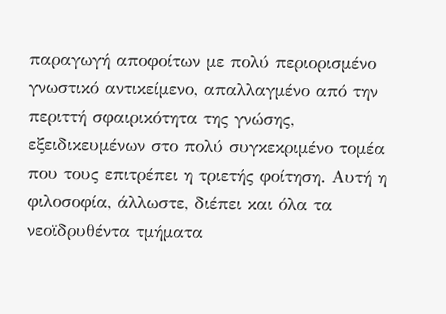παραγωγή αποφοίτων με πολύ περιορισμένο γνωστικό αντικείμενο, απαλλαγμένο από την περιττή σφαιρικότητα της γνώσης, εξειδικευμένων στο πολύ συγκεκριμένο τομέα που τους επιτρέπει η τριετής φοίτηση. Αυτή η φιλοσοφία, άλλωστε, διέπει και όλα τα νεοϊδρυθέντα τμήματα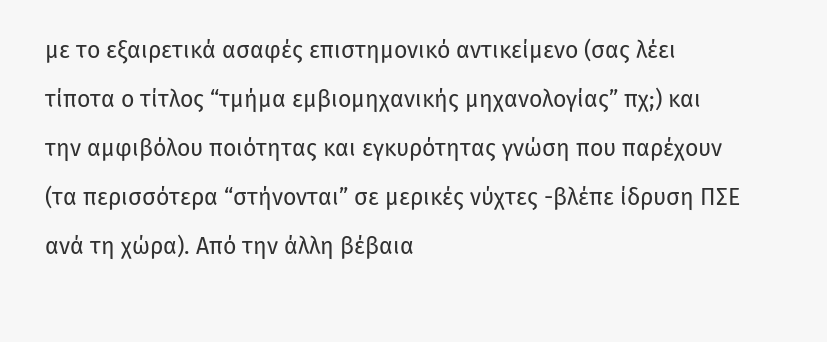με το εξαιρετικά ασαφές επιστημονικό αντικείμενο (σας λέει τίποτα ο τίτλος “τμήμα εμβιομηχανικής μηχανολογίας” πχ;) και την αμφιβόλου ποιότητας και εγκυρότητας γνώση που παρέχουν (τα περισσότερα “στήνονται” σε μερικές νύχτες -βλέπε ίδρυση ΠΣΕ ανά τη χώρα). Από την άλλη βέβαια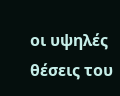οι υψηλές θέσεις του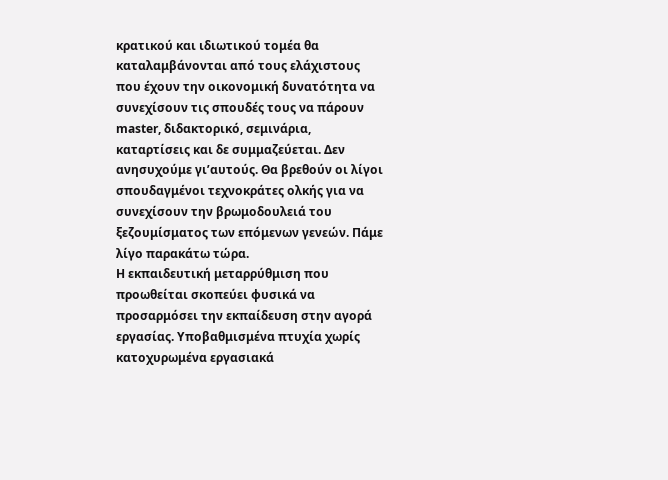κρατικού και ιδιωτικού τομέα θα καταλαμβάνονται από τους ελάχιστους που έχουν την οικονομική δυνατότητα να συνεχίσουν τις σπουδές τους να πάρουν master, διδακτορικό, σεμινάρια, καταρτίσεις και δε συμμαζεύεται. Δεν ανησυχούμε γι’αυτούς. Θα βρεθούν οι λίγοι σπουδαγμένοι τεχνοκράτες ολκής για να συνεχίσουν την βρωμοδουλειά του ξεζουμίσματος των επόμενων γενεών. Πάμε λίγο παρακάτω τώρα.
Η εκπαιδευτική μεταρρύθμιση που προωθείται σκοπεύει φυσικά να προσαρμόσει την εκπαίδευση στην αγορά εργασίας. Υποβαθμισμένα πτυχία χωρίς κατοχυρωμένα εργασιακά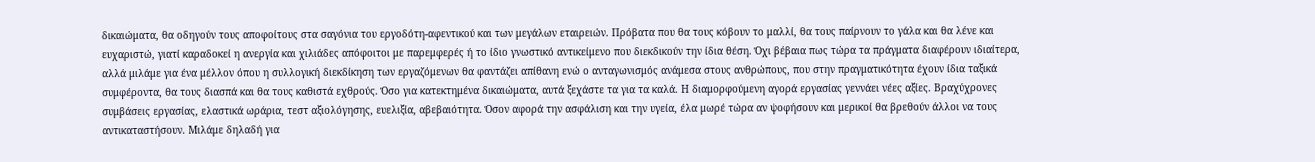δικαιώματα, θα οδηγούν τους αποφοίτους στα σαγόνια του εργοδότη-αφεντικού και των μεγάλων εταιρειών. Πρόβατα που θα τους κόβουν το μαλλί, θα τους παίρνουν το γάλα και θα λένε και ευχαριστώ, γιατί καραδοκεί η ανεργία και χιλιάδες απόφοιτοι με παρεμφερές ή το ίδιο γνωστικό αντικείμενο που διεκδικούν την ίδια θέση. Όχι βέβαια πως τώρα τα πράγματα διαφέρουν ιδιαίτερα, αλλά μιλάμε για ένα μέλλον όπου η συλλογική διεκδίκηση των εργαζόμενων θα φαντάζει απίθανη ενώ ο ανταγωνισμός ανάμεσα στους ανθρώπους, που στην πραγματικότητα έχουν ίδια ταξικά συμφέροντα, θα τους διασπά και θα τους καθιστά εχθρούς. Όσο για κατεκτημένα δικαιώματα, αυτά ξεχάστε τα για τα καλά. Η διαμορφούμενη αγορά εργασίας γεννάει νέες αξίες. Βραχύχρονες συμβάσεις εργασίας, ελαστικά ωράρια, τεστ αξιολόγησης, ευελιξία, αβεβαιότητα. Όσον αφορά την ασφάλιση και την υγεία, έλα μωρέ τώρα αν ψοφήσουν και μερικοί θα βρεθούν άλλοι να τους αντικαταστήσουν. Μιλάμε δηλαδή για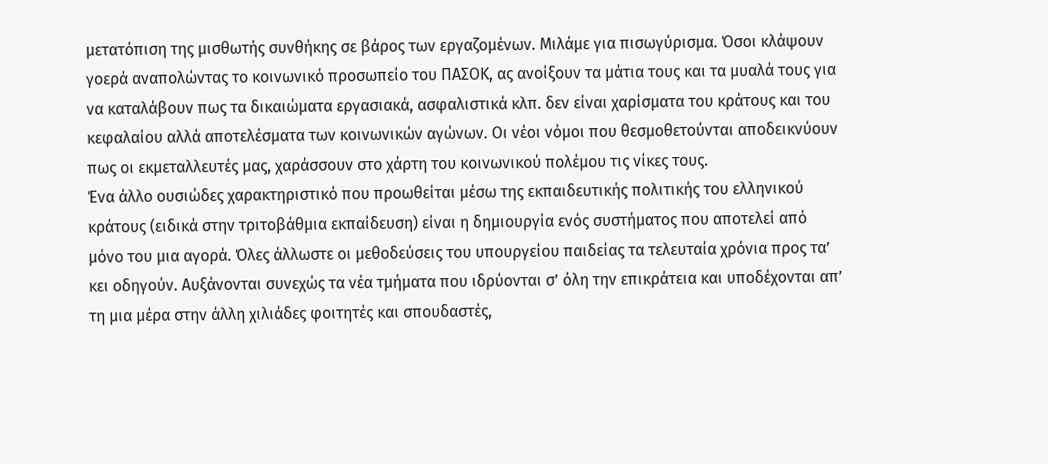μετατόπιση της μισθωτής συνθήκης σε βάρος των εργαζομένων. Μιλάμε για πισωγύρισμα. Όσοι κλάψουν γοερά αναπολώντας το κοινωνικό προσωπείο του ΠΑΣΟΚ, ας ανοίξουν τα μάτια τους και τα μυαλά τους για να καταλάβουν πως τα δικαιώματα εργασιακά, ασφαλιστικά κλπ. δεν είναι χαρίσματα του κράτους και του κεφαλαίου αλλά αποτελέσματα των κοινωνικών αγώνων. Οι νέοι νόμοι που θεσμοθετούνται αποδεικνύουν πως οι εκμεταλλευτές μας, χαράσσουν στο χάρτη του κοινωνικού πολέμου τις νίκες τους.
Ένα άλλο ουσιώδες χαρακτηριστικό που προωθείται μέσω της εκπαιδευτικής πολιτικής του ελληνικού κράτους (ειδικά στην τριτοβάθμια εκπαίδευση) είναι η δημιουργία ενός συστήματος που αποτελεί από μόνο του μια αγορά. Όλες άλλωστε οι μεθοδεύσεις του υπουργείου παιδείας τα τελευταία χρόνια προς τα’ κει οδηγούν. Αυξάνονται συνεχώς τα νέα τμήματα που ιδρύονται σ’ όλη την επικράτεια και υποδέχονται απ’ τη μια μέρα στην άλλη χιλιάδες φοιτητές και σπουδαστές,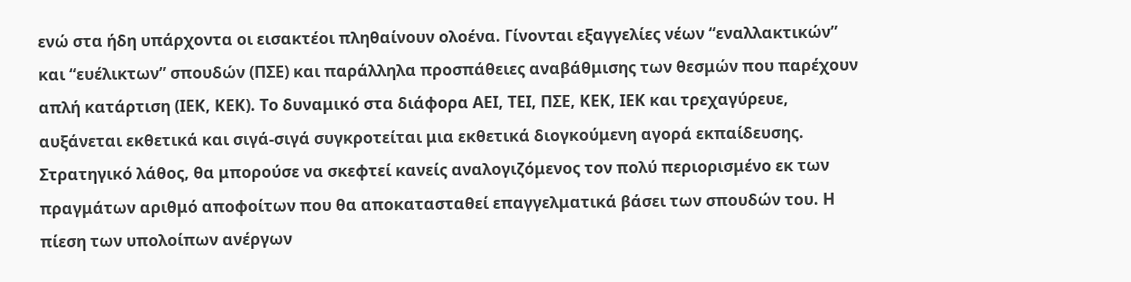ενώ στα ήδη υπάρχοντα οι εισακτέοι πληθαίνουν ολοένα. Γίνονται εξαγγελίες νέων “εναλλακτικών” και “ευέλικτων” σπουδών (ΠΣΕ) και παράλληλα προσπάθειες αναβάθμισης των θεσμών που παρέχουν απλή κατάρτιση (ΙΕΚ, ΚΕΚ). Το δυναμικό στα διάφορα ΑΕΙ, ΤΕΙ, ΠΣΕ, ΚΕΚ, ΙΕΚ και τρεχαγύρευε, αυξάνεται εκθετικά και σιγά-σιγά συγκροτείται μια εκθετικά διογκούμενη αγορά εκπαίδευσης. Στρατηγικό λάθος, θα μπορούσε να σκεφτεί κανείς αναλογιζόμενος τον πολύ περιορισμένο εκ των πραγμάτων αριθμό αποφοίτων που θα αποκατασταθεί επαγγελματικά βάσει των σπουδών του. Η πίεση των υπολοίπων ανέργων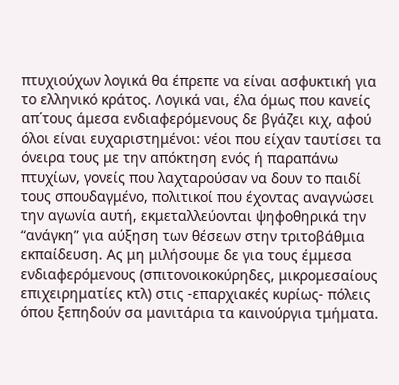πτυχιούχων λογικά θα έπρεπε να είναι ασφυκτική για το ελληνικό κράτος. Λογικά ναι, έλα όμως που κανείς απ΄τους άμεσα ενδιαφερόμενους δε βγάζει κιχ, αφού όλοι είναι ευχαριστημένοι: νέοι που είχαν ταυτίσει τα όνειρα τους με την απόκτηση ενός ή παραπάνω πτυχίων, γονείς που λαχταρούσαν να δουν το παιδί τους σπουδαγμένο, πολιτικοί που έχοντας αναγνώσει την αγωνία αυτή, εκμεταλλεύονται ψηφοθηρικά την “ανάγκη” για αύξηση των θέσεων στην τριτοβάθμια εκπαίδευση. Ας μη μιλήσουμε δε για τους έμμεσα ενδιαφερόμενους (σπιτονοικοκύρηδες, μικρομεσαίους επιχειρηματίες κτλ) στις -επαρχιακές κυρίως- πόλεις όπου ξεπηδούν σα μανιτάρια τα καινούργια τμήματα.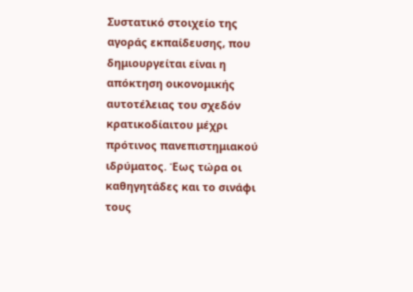Συστατικό στοιχείο της αγοράς εκπαίδευσης, που δημιουργείται είναι η απόκτηση οικονομικής αυτοτέλειας του σχεδόν κρατικοδίαιτου μέχρι πρότινος πανεπιστημιακού ιδρύματος. Έως τώρα οι καθηγητάδες και το σινάφι τους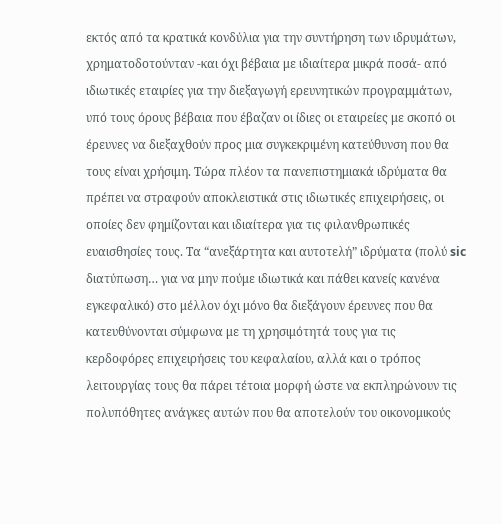εκτός από τα κρατικά κονδύλια για την συντήρηση των ιδρυμάτων, χρηματοδοτούνταν -και όχι βέβαια με ιδιαίτερα μικρά ποσά- από ιδιωτικές εταιρίες για την διεξαγωγή ερευνητικών προγραμμάτων, υπό τους όρους βέβαια που έβαζαν οι ίδιες οι εταιρείες με σκοπό οι έρευνες να διεξαχθούν προς μια συγκεκριμένη κατεύθυνση που θα τους είναι χρήσιμη. Τώρα πλέον τα πανεπιστημιακά ιδρύματα θα πρέπει να στραφούν αποκλειστικά στις ιδιωτικές επιχειρήσεις, οι οποίες δεν φημίζονται και ιδιαίτερα για τις φιλανθρωπικές ευαισθησίες τους. Τα “ανεξάρτητα και αυτοτελή” ιδρύματα (πολύ sic διατύπωση… για να μην πούμε ιδιωτικά και πάθει κανείς κανένα εγκεφαλικό) στο μέλλον όχι μόνο θα διεξάγουν έρευνες που θα κατευθύνονται σύμφωνα με τη χρησιμότητά τους για τις κερδοφόρες επιχειρήσεις του κεφαλαίου, αλλά και ο τρόπος λειτουργίας τους θα πάρει τέτοια μορφή ώστε να εκπληρώνουν τις πολυπόθητες ανάγκες αυτών που θα αποτελούν του οικονομικούς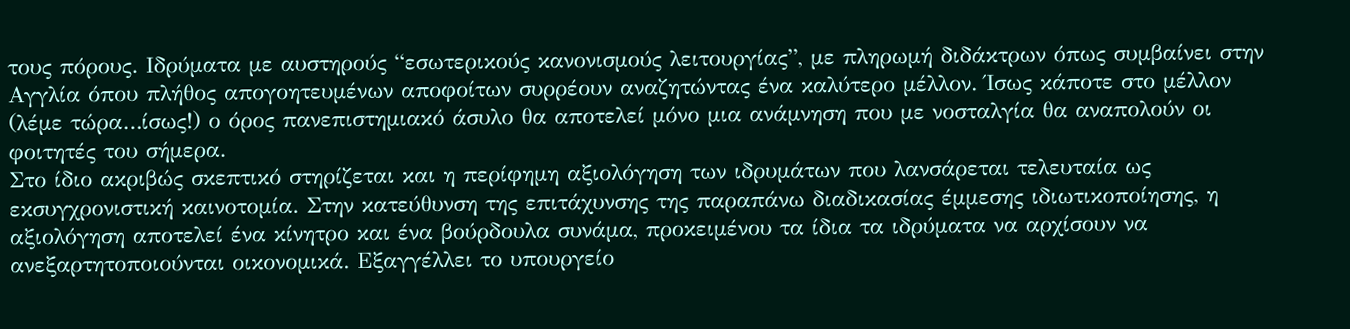τους πόρους. Ιδρύματα με αυστηρούς “εσωτερικούς κανονισμούς λειτουργίας”, με πληρωμή διδάκτρων όπως συμβαίνει στην Αγγλία όπου πλήθος απογοητευμένων αποφοίτων συρρέουν αναζητώντας ένα καλύτερο μέλλον. Ίσως κάποτε στο μέλλον (λέμε τώρα…ίσως!) ο όρος πανεπιστημιακό άσυλο θα αποτελεί μόνο μια ανάμνηση που με νοσταλγία θα αναπολούν οι φοιτητές του σήμερα.
Στο ίδιο ακριβώς σκεπτικό στηρίζεται και η περίφημη αξιολόγηση των ιδρυμάτων που λανσάρεται τελευταία ως εκσυγχρονιστική καινοτομία. Στην κατεύθυνση της επιτάχυνσης της παραπάνω διαδικασίας έμμεσης ιδιωτικοποίησης, η αξιολόγηση αποτελεί ένα κίνητρο και ένα βούρδουλα συνάμα, προκειμένου τα ίδια τα ιδρύματα να αρχίσουν να ανεξαρτητοποιούνται οικονομικά. Εξαγγέλλει το υπουργείο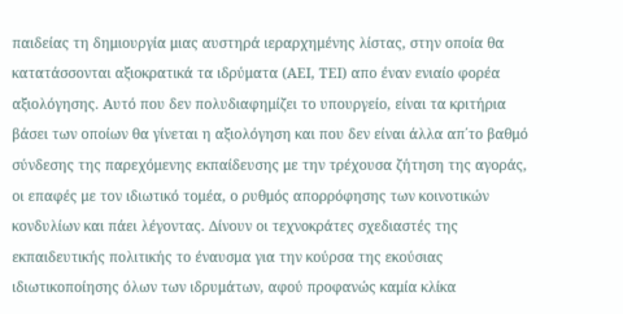παιδείας τη δημιουργία μιας αυστηρά ιεραρχημένης λίστας, στην οποία θα κατατάσσονται αξιοκρατικά τα ιδρύματα (ΑΕΙ, ΤΕΙ) απο έναν ενιαίο φορέα αξιολόγησης. Αυτό που δεν πολυδιαφημίζει το υπουργείο, είναι τα κριτήρια βάσει των οποίων θα γίνεται η αξιολόγηση και που δεν είναι άλλα απ΄το βαθμό σύνδεσης της παρεχόμενης εκπαίδευσης με την τρέχουσα ζήτηση της αγοράς, οι επαφές με τον ιδιωτικό τομέα, ο ρυθμός απορρόφησης των κοινοτικών κονδυλίων και πάει λέγοντας. Δίνουν οι τεχνοκράτες σχεδιαστές της εκπαιδευτικής πολιτικής το έναυσμα για την κούρσα της εκούσιας ιδιωτικοποίησης όλων των ιδρυμάτων, αφού προφανώς καμία κλίκα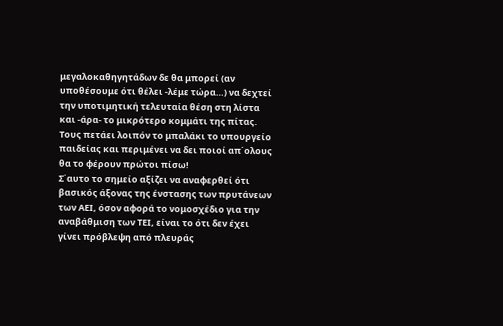μεγαλοκαθηγητάδων δε θα μπορεί (αν υποθέσουμε ότι θέλει -λέμε τώρα…) να δεχτεί την υποτιμητική τελευταία θέση στη λίστα και -άρα- το μικρότερο κομμάτι της πίτας. Τους πετάει λοιπόν το μπαλάκι το υπουργείο παιδείας και περιμένει να δει ποιοί απ΄ολους θα το φέρουν πρώτοι πίσω!
Σ΄αυτο το σημείο αξίζει να αναφερθεί ότι βασικός άξονας της ένστασης των πρυτάνεων των ΑΕΙ, όσον αφορά το νομοσχέδιο για την αναβάθμιση των ΤΕΙ, είναι το ότι δεν έχει γίνει πρόβλεψη από πλευράς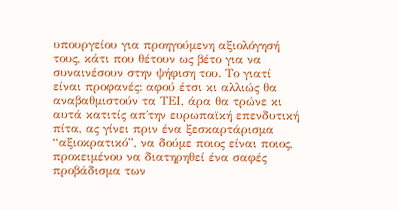υπουργείου για προηγούμενη αξιολόγησή τους, κάτι που θέτουν ως βέτο για να συναινέσουν στην ψήφιση του. Το γιατί είναι προφανές: αφού έτσι κι αλλιώς θα αναβαθμιστούν τα ΤΕΙ, άρα θα τρώνε κι αυτά κατιτίς απ΄την ευρωπαϊκή επενδυτική πίτα, ας γίνει πριν ένα ξεσκαρτάρισμα “αξιοκρατικό”, να δούμε ποιος είναι ποιος, προκειμένου να διατηρηθεί ένα σαφές προβάδισμα των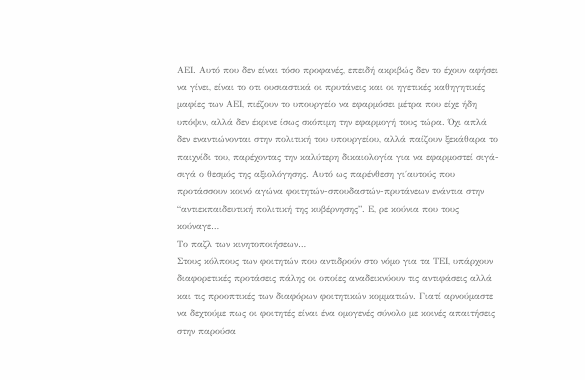ΑΕΙ. Αυτό που δεν είναι τόσο προφανές, επειδή ακριβώς δεν το έχουν αφήσει να γίνει, είναι το οτι ουσιαστικά οι πρυτάνεις και οι ηγετικές καθηγητικές μαφίες των ΑΕΙ, πιέζουν το υπουργείο να εφαρμόσει μέτρα που είχε ήδη υπόψιν, αλλά δεν έκρινε ίσως σκόπιμη την εφαρμογή τους τώρα. Όχι απλά δεν εναντιώνονται στην πολιτική του υπουργείου, αλλά παίζουν ξεκάθαρα το παιχνίδι του, παρέχοντας την καλύτερη δικαιολογία για να εφαρμοστεί σιγά-σιγά ο θεσμός της αξιολόγησης. Αυτό ως παρένθεση γι΄αυτούς που προτάσσουν κοινό αγώνα φοιτητών-σπουδαστών-πρυτάνεων ενάντια στην “αντιεκπαιδευτική πολιτική της κυβέρνησης”. Ε, ρε κούνια που τους κούναγε…
Το παζλ των κινητοποιήσεων…
Στους κόλπους των φοιτητών που αντιδρούν στο νόμο για τα ΤΕΙ, υπάρχουν διαφορετικές προτάσεις πάλης οι οποίες αναδεικνύουν τις αντιφάσεις αλλά και τις προοπτικές των διαφόρων φοιτητικών κομματιών. Γιατί αρνούμαστε να δεχτούμε πως οι φοιτητές είναι ένα ομογενές σύνολο με κοινές απαιτήσεις στην παρούσα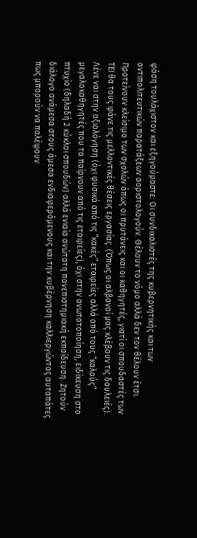φάση τουλάχιστον και εξηγούμαστε: Οι συνδικαλιστές της κυβερνητικής και των αντιπολιτευτικών παρατάξεων αοριστολογούν. Θέλουν το νόμο αλλά δεν τον θέλουν έτσι. Προτείνουν κλείσιμο των σχολών όπως οι πρυτάνεις και οι καθηγητές, γιατί οι σπουδαστές των ΤΕΙ θα τους φάνε τις μελλοντικές θέσεις εργασίας. (Όπως οι αλβανοί μας κλέβουν τις δουλειές). Λένε ναι στην αξιολόγηση (όχι φυσικά από τις “κακές” εταιρείες αλλά από τους “καλούς” μεγαλοκαθηγητές που τα παίρνουν από τις εταιρείες), όχι στην ανωτατοποίηση, ειδίκευση στο πτυχίο (δηλαδή 2 κύκλοι σπουδών) αλλά ενιαία ανώτατη πανεπιστημιακή εκπαίδευση. Ζητούν διάλογο ανάμεσα στους άμεσα ενδιαφερόμενους και την κυβέρνηση καλλιεργώντας αυταπάτες πως μπορούν να παλέψουν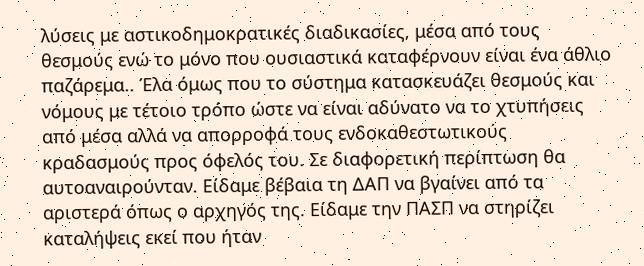λύσεις με αστικοδημοκρατικές διαδικασίες, μέσα από τους θεσμούς ενώ το μόνο που ουσιαστικά καταφέρνουν είναι ένα άθλιο παζάρεμα.. Έλα όμως που το σύστημα κατασκευάζει θεσμούς και νόμους με τέτοιο τρόπο ώστε να είναι αδύνατο να το χτυπήσεις από μέσα αλλά να απορροφά τους ενδοκαθεστωτικούς κραδασμούς προς όφελός του. Σε διαφορετική περίπτωση θα αυτοαναιρούνταν. Είδαμε βέβαια τη ΔΑΠ να βγαίνει από τα αριστερά όπως ο αρχηγός της. Είδαμε την ΠΑΣΠ να στηρίζει καταλήψεις εκεί που ήταν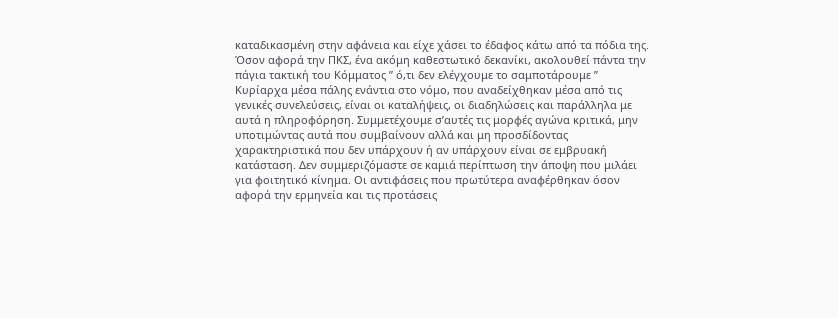καταδικασμένη στην αφάνεια και είχε χάσει το έδαφος κάτω από τα πόδια της. Όσον αφορά την ΠΚΣ, ένα ακόμη καθεστωτικό δεκανίκι, ακολουθεί πάντα την πάγια τακτική του Κόμματος ” ό,τι δεν ελέγχουμε το σαμποτάρουμε ”
Κυρίαρχα μέσα πάλης ενάντια στο νόμο, που αναδείχθηκαν μέσα από τις γενικές συνελεύσεις, είναι οι καταλήψεις, οι διαδηλώσεις και παράλληλα με αυτά η πληροφόρηση. Συμμετέχουμε σ’αυτές τις μορφές αγώνα κριτικά, μην υποτιμώντας αυτά που συμβαίνουν αλλά και μη προσδίδοντας χαρακτηριστικά που δεν υπάρχουν ή αν υπάρχουν είναι σε εμβρυακή κατάσταση. Δεν συμμεριζόμαστε σε καμιά περίπτωση την άποψη που μιλάει για φοιτητικό κίνημα. Οι αντιφάσεις που πρωτύτερα αναφέρθηκαν όσον αφορά την ερμηνεία και τις προτάσεις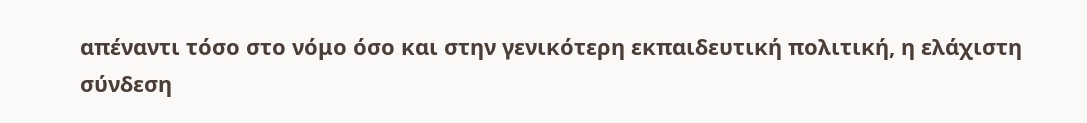απέναντι τόσο στο νόμο όσο και στην γενικότερη εκπαιδευτική πολιτική, η ελάχιστη σύνδεση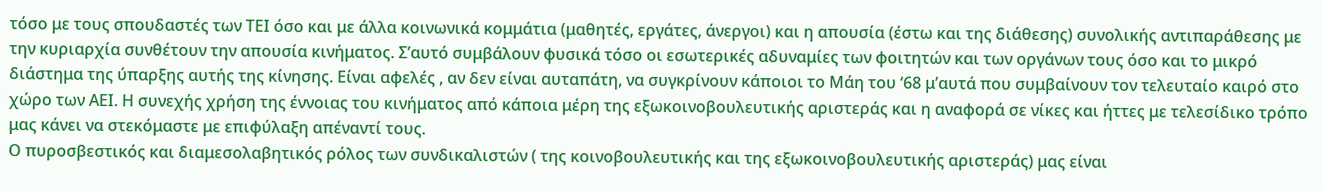τόσο με τους σπουδαστές των ΤΕΙ όσο και με άλλα κοινωνικά κομμάτια (μαθητές, εργάτες, άνεργοι) και η απουσία (έστω και της διάθεσης) συνολικής αντιπαράθεσης με την κυριαρχία συνθέτουν την απουσία κινήματος. Σ’αυτό συμβάλουν φυσικά τόσο οι εσωτερικές αδυναμίες των φοιτητών και των οργάνων τους όσο και το μικρό διάστημα της ύπαρξης αυτής της κίνησης. Είναι αφελές , αν δεν είναι αυταπάτη, να συγκρίνουν κάποιοι το Μάη του ‘68 μ’αυτά που συμβαίνουν τον τελευταίο καιρό στο χώρο των ΑΕΙ. Η συνεχής χρήση της έννοιας του κινήματος από κάποια μέρη της εξωκοινοβουλευτικής αριστεράς και η αναφορά σε νίκες και ήττες με τελεσίδικο τρόπο μας κάνει να στεκόμαστε με επιφύλαξη απέναντί τους.
Ο πυροσβεστικός και διαμεσολαβητικός ρόλος των συνδικαλιστών ( της κοινοβουλευτικής και της εξωκοινοβουλευτικής αριστεράς) μας είναι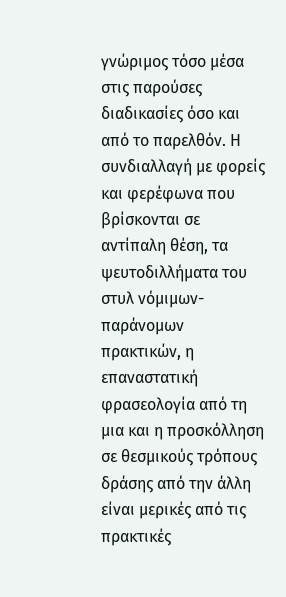γνώριμος τόσο μέσα στις παρούσες διαδικασίες όσο και από το παρελθόν. Η συνδιαλλαγή με φορείς και φερέφωνα που βρίσκονται σε αντίπαλη θέση, τα ψευτοδιλλήματα του στυλ νόμιμων-παράνομων πρακτικών, η επαναστατική φρασεολογία από τη μια και η προσκόλληση σε θεσμικούς τρόπους δράσης από την άλλη είναι μερικές από τις πρακτικές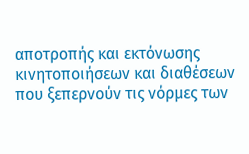αποτροπής και εκτόνωσης κινητοποιήσεων και διαθέσεων που ξεπερνούν τις νόρμες των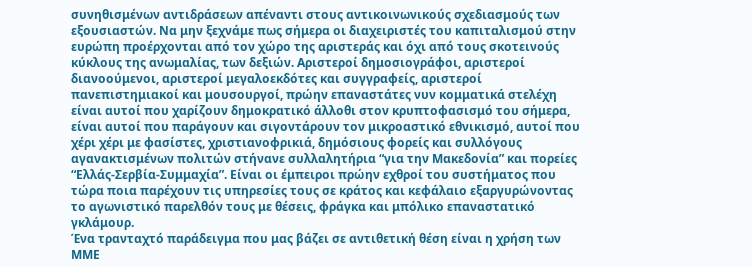συνηθισμένων αντιδράσεων απέναντι στους αντικοινωνικούς σχεδιασμούς των εξουσιαστών. Να μην ξεχνάμε πως σήμερα οι διαχειριστές του καπιταλισμού στην ευρώπη προέρχονται από τον χώρο της αριστεράς και όχι από τους σκοτεινούς κύκλους της ανωμαλίας, των δεξιών. Αριστεροί δημοσιογράφοι, αριστεροί διανοούμενοι, αριστεροί μεγαλοεκδότες και συγγραφείς, αριστεροί πανεπιστημιακοί και μουσουργοί, πρώην επαναστάτες νυν κομματικά στελέχη είναι αυτοί που χαρίζουν δημοκρατικό άλλοθι στον κρυπτοφασισμό του σήμερα, είναι αυτοί που παράγουν και σιγοντάρουν τον μικροαστικό εθνικισμό, αυτοί που χέρι χέρι με φασίστες, χριστιανοφρικιά, δημόσιους φορείς και συλλόγους αγανακτισμένων πολιτών στήνανε συλλαλητήρια “για την Μακεδονία” και πορείες “Ελλάς-Σερβία-Συμμαχία”. Είναι οι έμπειροι πρώην εχθροί του συστήματος που τώρα ποια παρέχουν τις υπηρεσίες τους σε κράτος και κεφάλαιο εξαργυρώνοντας το αγωνιστικό παρελθόν τους με θέσεις, φράγκα και μπόλικο επαναστατικό γκλάμουρ.
Ένα τρανταχτό παράδειγμα που μας βάζει σε αντιθετική θέση είναι η χρήση των ΜΜΕ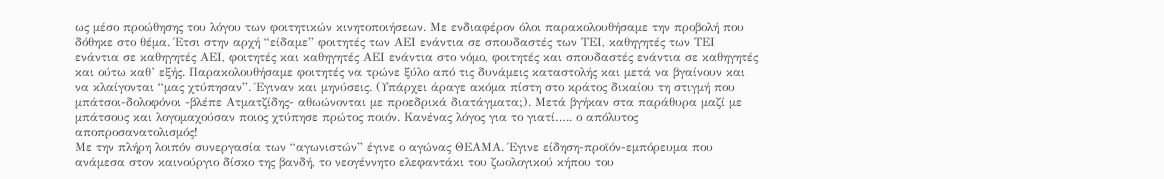ως μέσο προώθησης του λόγου των φοιτητικών κινητοποιήσεων. Με ενδιαφέρον όλοι παρακολουθήσαμε την προβολή που δόθηκε στο θέμα. Έτσι στην αρχή “είδαμε” φοιτητές των ΑΕΙ ενάντια σε σπουδαστές των ΤΕΙ, καθηγητές των ΤΕΙ ενάντια σε καθηγητές ΑΕΙ, φοιτητές και καθηγητές ΑΕΙ ενάντια στο νόμο, φοιτητές και σπουδαστές ενάντια σε καθηγητές και ούτω καθ’ εξής. Παρακολουθήσαμε φοιτητές να τρώνε ξύλο από τις δυνάμεις καταστολής και μετά να βγαίνουν και να κλαίγονται “μας χτύπησαν”. Έγιναν και μηνύσεις. (Υπάρχει άραγε ακόμα πίστη στο κράτος δικαίου τη στιγμή που μπάτσοι-δολοφόνοι -βλέπε Ατματζίδης- αθωώνονται με προεδρικά διατάγματα;). Μετά βγήκαν στα παράθυρα μαζί με μπάτσους και λογομαχούσαν ποιος χτύπησε πρώτος ποιόν. Κανένας λόγος για το γιατί….. ο απόλυτος αποπροσανατολισμός!
Με την πλήρη λοιπόν συνεργασία των “αγωνιστών” έγινε ο αγώνας ΘΕΑΜΑ. Έγινε είδηση-προϊόν-εμπόρευμα που ανάμεσα στον καινούργιο δίσκο της βανδή, το νεογέννητο ελεφαντάκι του ζωολογικού κήπου του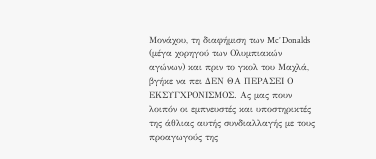Μονάχου, τη διαφήμιση των Mc’ Donalds (μέγα χορηγού των Ολυμπιακών αγώνων) και πριν το γκολ του Μαχλά, βγήκε να πει ΔΕΝ ΘΑ ΠΕΡΑΣΕΙ Ο ΕΚΣΥΓΧΡΟΝΙΣΜΟΣ. Ας μας πουν λοιπόν οι εμπνευστές και υποστηρικτές της άθλιας αυτής συνδιαλλαγής με τους προαγωγούς της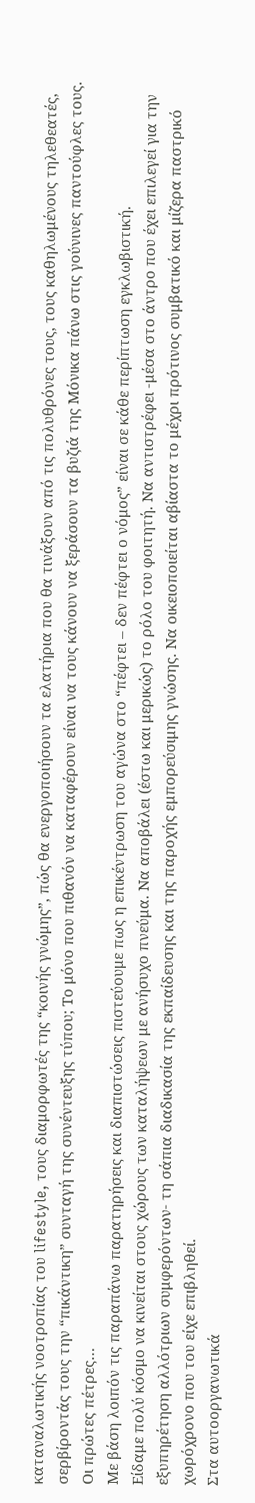καταναλωτικής νοοτροπίας του lifestyle, τους διαμορφωτές της “κοινής γνώμης”, πώς θα ενεργοποιήσουν τα ελατήρια που θα τινάξουν από τις πολυθρόνες τους, τους καθηλωμένους τηλεθεατές, σερβίροντάς τους την “πικάντικη” συνταγή της συνέντευξης τύπου; Το μόνο που πιθανόν να καταφέρουν είναι να τους κάνουν να ξεράσουν τα βυζιά της Μόνικα πάνω στις γούνινες παντούφλες τους.
Οι πρώτες πέτρες…
Με βάση λοιπόν τις παραπάνω παρατηρήσεις και διαπιστώσεις πιστεύουμε πως η επικέντρωση του αγώνα στο “πέφτει – δεν πέφτει ο νόμος” είναι σε κάθε περίπτωση εγκλωβιστική.
Είδαμε πολύ κόσμο να κινείται στους χώρους των καταλήψεων με ανήσυχο πνεύμα. Να αποβάλει (έστω και μερικώς) το ρόλο του φοιτητή. Να αντιστρέφει -μέσα στο άντρο που έχει επιλεγεί για την εξυπηρέτηση αλλότριων συμφερόντων- τη σάπια διαδικασία της εκπαίδευσης και της παροχής εμπορεύσιμης γνώσης. Να οικειοποιείται αβίαστα το μέχρι πρότινος συμβατικό και μίζερα παστρικό χωρόχρονο που του είχε επιβληθεί.
Στα αυτοοργανωτικά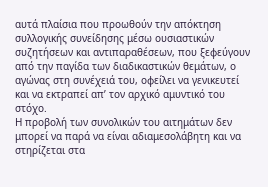αυτά πλαίσια που προωθούν την απόκτηση συλλογικής συνείδησης μέσω ουσιαστικών συζητήσεων και αντιπαραθέσεων, που ξεφεύγουν από την παγίδα των διαδικαστικών θεμάτων, ο αγώνας στη συνέχειά του, οφείλει να γενικευτεί και να εκτραπεί απ’ τον αρχικό αμυντικό του στόχο.
Η προβολή των συνολικών του αιτημάτων δεν μπορεί να παρά να είναι αδιαμεσολάβητη και να στηρίζεται στα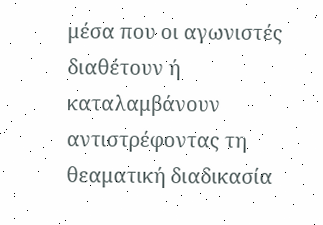μέσα που οι αγωνιστές διαθέτουν ή καταλαμβάνουν αντιστρέφοντας τη θεαματική διαδικασία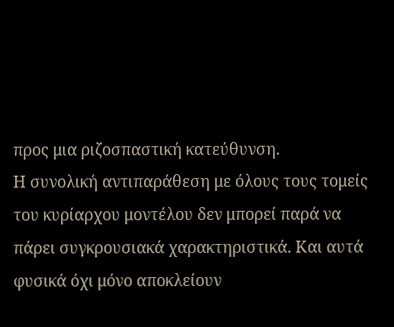προς μια ριζοσπαστική κατεύθυνση.
Η συνολική αντιπαράθεση με όλους τους τομείς του κυρίαρχου μοντέλου δεν μπορεί παρά να πάρει συγκρουσιακά χαρακτηριστικά. Και αυτά φυσικά όχι μόνο αποκλείουν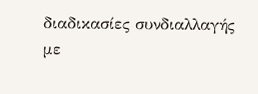διαδικασίες συνδιαλλαγής με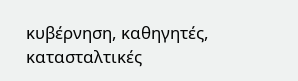κυβέρνηση, καθηγητές, κατασταλτικές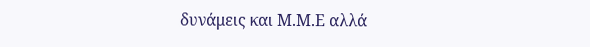δυνάμεις και Μ.Μ.Ε αλλά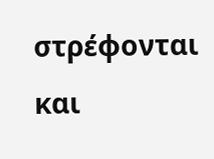στρέφονται και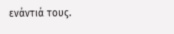ενάντιά τους.